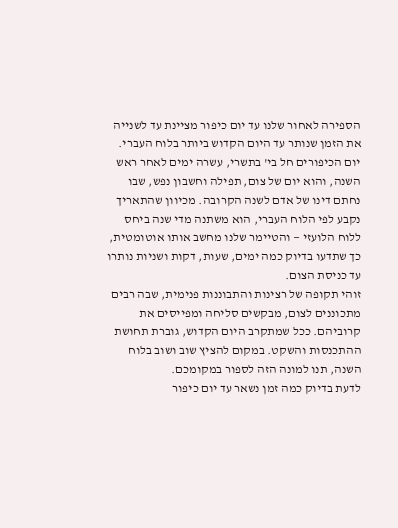הספירה לאחור שלנו עד יום כיפור מציינת עד לשנייה את הזמן שנותר עד היום הקדוש ביותר בלוח העברי. יום הכיפורים חל בי' בתשרי, עשרה ימים לאחר ראש השנה, והוא יום של צום, תפילה וחשבון נפש, שבו נחתם דינו של אדם לשנה הקרובה. מכיוון שהתאריך נקבע לפי הלוח העברי, הוא משתנה מדי שנה ביחס ללוח הלועזי — והטיימר שלנו מחשב אותו אוטומטית, כך שתדעו בדיוק כמה ימים, שעות, דקות ושניות נותרו עד כניסת הצום.
זוהי תקופה של רצינות והתבוננות פנימית, שבה רבים מתכוננים לצום, מבקשים סליחה ומפייסים את קרוביהם. ככל שמתקרב היום הקדוש, גוברת תחושת ההתכנסות והשקט. במקום להציץ שוב ושוב בלוח השנה, תנו למונה הזה לספור במקומכם.
לדעת בדיוק כמה זמן נשאר עד יום כיפור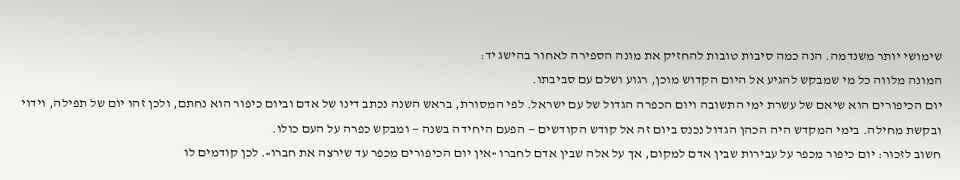שימושי יותר משנדמה. הנה כמה סיבות טובות להחזיק את מונה הספירה לאחור בהישג יד:
המונה מלווה כל מי שמבקש להגיע אל היום הקדוש מוכן, רגוע ושלם עם סביבתו.
יום הכיפורים הוא שיאם של עשרת ימי התשובה ויום הכפרה הגדול של עם ישראל. לפי המסורת, בראש השנה נכתב דינו של אדם וביום כיפור הוא נחתם, ולכן זהו יום של תפילה, וידוי ובקשת מחילה. בימי המקדש היה הכהן הגדול נכנס ביום זה אל קודש הקודשים — הפעם היחידה בשנה — ומבקש כפרה על העם כולו.
חשוב לזכור: יום כיפור מכפר על עבירות שבין אדם למקום, אך על אלה שבין אדם לחברו «אין יום הכיפורים מכפר עד שירצה את חברו». לכן קודמים לו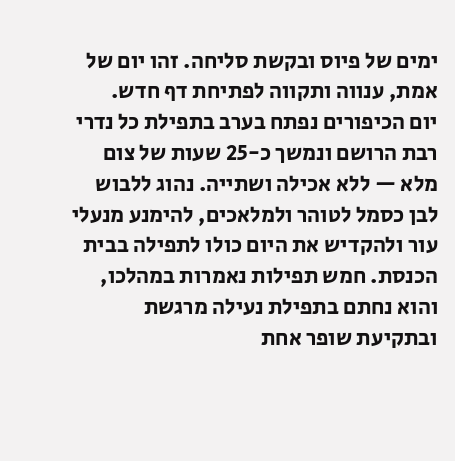ימים של פיוס ובקשת סליחה. זהו יום של אמת, ענווה ותקווה לפתיחת דף חדש.
יום הכיפורים נפתח בערב בתפילת כל נדרי רבת הרושם ונמשך כ-25 שעות של צום מלא — ללא אכילה ושתייה. נהוג ללבוש לבן כסמל לטוהר ולמלאכים, להימנע מנעלי עור ולהקדיש את היום כולו לתפילה בבית הכנסת. חמש תפילות נאמרות במהלכו, והוא נחתם בתפילת נעילה מרגשת ובתקיעת שופר אחת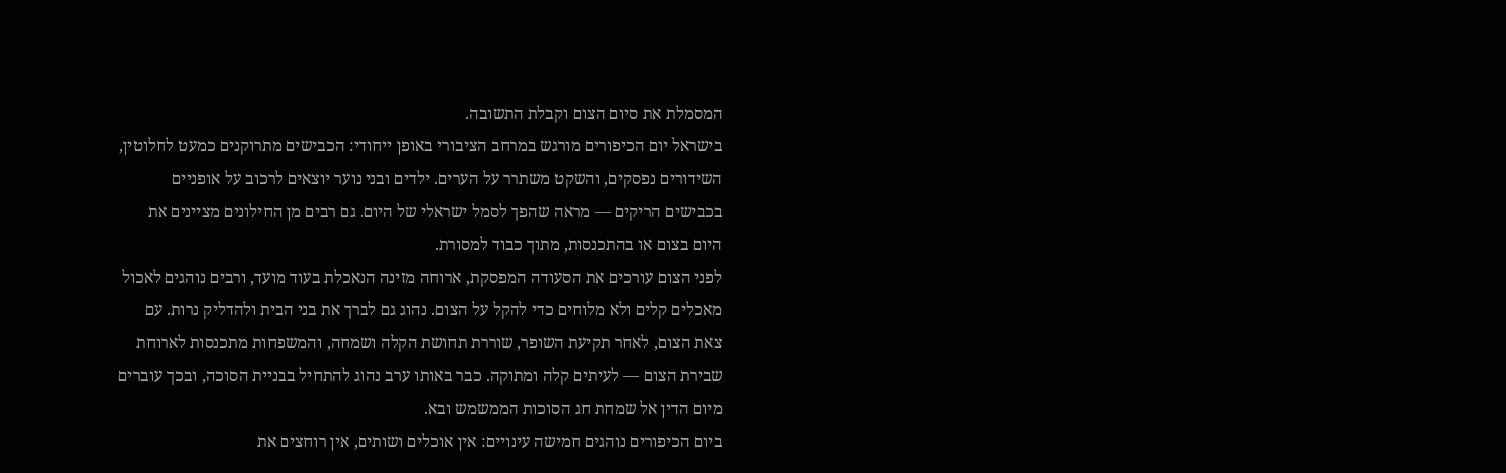המסמלת את סיום הצום וקבלת התשובה.
בישראל יום הכיפורים מורגש במרחב הציבורי באופן ייחודי: הכבישים מתרוקנים כמעט לחלוטין, השידורים נפסקים, והשקט משתרר על הערים. ילדים ובני נוער יוצאים לרכוב על אופניים בכבישים הריקים — מראה שהפך לסמל ישראלי של היום. גם רבים מן החילונים מציינים את היום בצום או בהתכנסות, מתוך כבוד למסורת.
לפני הצום עורכים את הסעודה המפסקת, ארוחה מזינה הנאכלת בעוד מועד, ורבים נוהגים לאכול מאכלים קלים ולא מלוחים כדי להקל על הצום. נהוג גם לברך את בני הבית ולהדליק נרות. עם צאת הצום, לאחר תקיעת השופר, שוררת תחושת הקלה ושמחה, והמשפחות מתכנסות לארוחת שבירת הצום — לעיתים קלה ומתוקה. כבר באותו ערב נהוג להתחיל בבניית הסוכה, ובכך עוברים מיום הדין אל שמחת חג הסוכות הממשמש ובא.
ביום הכיפורים נוהגים חמישה עינויים: אין אוכלים ושותים, אין רוחצים את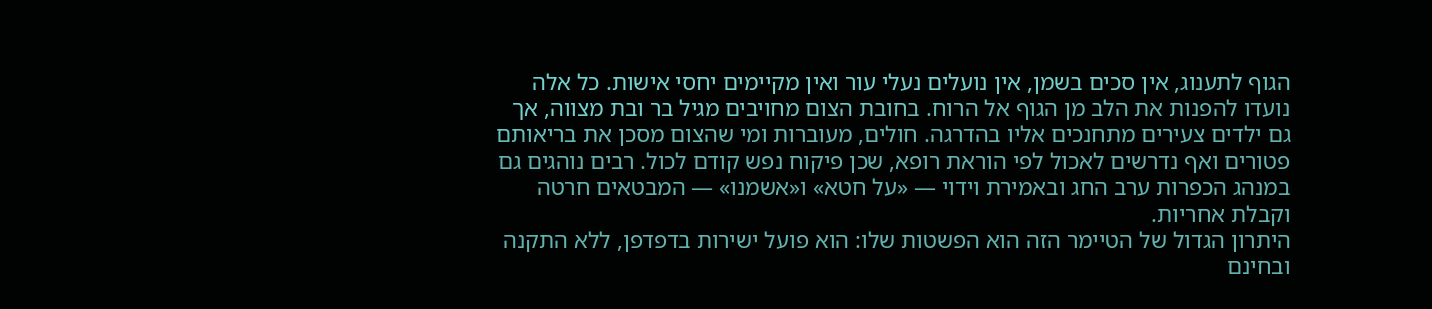הגוף לתענוג, אין סכים בשמן, אין נועלים נעלי עור ואין מקיימים יחסי אישות. כל אלה נועדו להפנות את הלב מן הגוף אל הרוח. בחובת הצום מחויבים מגיל בר ובת מצווה, אך גם ילדים צעירים מתחנכים אליו בהדרגה. חולים, מעוברות ומי שהצום מסכן את בריאותם פטורים ואף נדרשים לאכול לפי הוראת רופא, שכן פיקוח נפש קודם לכול. רבים נוהגים גם במנהג הכפרות ערב החג ובאמירת וידוי — «על חטא» ו«אשמנו» — המבטאים חרטה וקבלת אחריות.
היתרון הגדול של הטיימר הזה הוא הפשטות שלו: הוא פועל ישירות בדפדפן, ללא התקנה ובחינם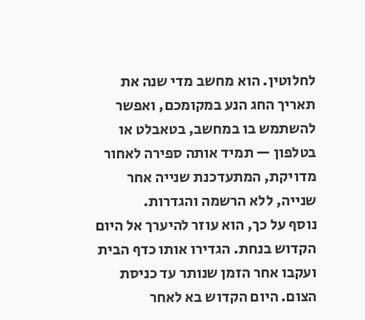לחלוטין. הוא מחשב מדי שנה את תאריך החג הנע במקומכם, ואפשר להשתמש בו במחשב, בטאבלט או בטלפון — תמיד אותה ספירה לאחור מדויקת, המתעדכנת שנייה אחר שנייה, ללא הרשמה והגדרות.
נוסף על כך, הוא עוזר להיערך אל היום הקדוש בנחת. הגדירו אותו כדף הבית ועקבו אחר הזמן שנותר עד כניסת הצום. היום הקדוש בא לאחר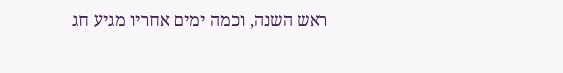ראש השנה, וכמה ימים אחריו מגיע חג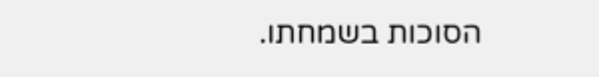הסוכות בשמחתו.